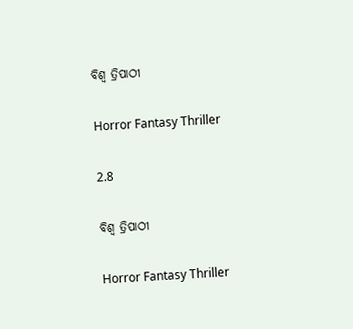ବିଶ୍ୱ ତ୍ରିପାଠୀ

Horror Fantasy Thriller

2.8

ବିଶ୍ୱ ତ୍ରିପାଠୀ

Horror Fantasy Thriller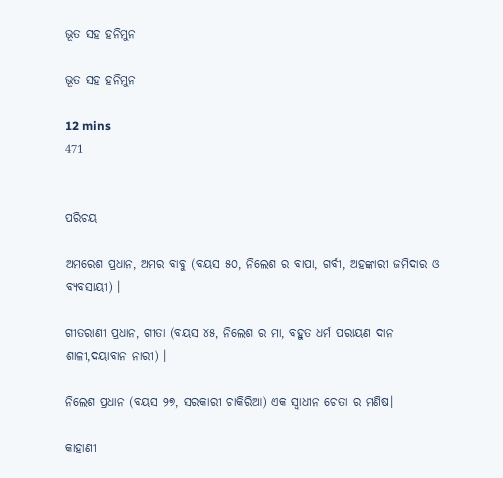ଭୂତ ସହ ହନିମୁନ

ଭୂତ ସହ ହନିମୁନ

12 mins
471


ପରିଚୟ

ଅମରେଶ ପ୍ରଧାନ, ଅମର ବାବୁ (ବୟସ ୫୦, ନିଲେଶ ର ବାପା, ଗର୍ବୀ, ଅହଙ୍କାରୀ ଜମିଦାର ଓ ବ୍ୟବସାୟୀ) ।

ଗୀତରାଣୀ ପ୍ରଧାନ, ଗୀତା (ବୟସ ୪୫, ନିଲେଶ ର ମା, ବହୁତ ଧର୍ମ ପରାୟଣ ଦାନ ଶାଳୀ,ଦୟାବାନ ନାରୀ) ।

ନିଲେଶ ପ୍ରଧାନ (ବୟସ ୨୭, ସରକାରୀ ଚାକିରିଆ) ଏକ ସ୍ୱାଧୀନ ଚେତା ର ମଣିଷ।

କାହାଣୀ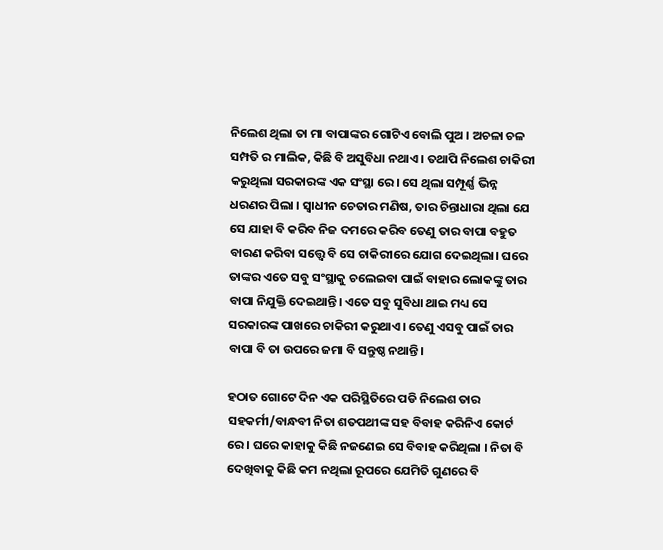ନିଲେଶ ଥିଲା ତା ମା ବାପାଙ୍କର ଗୋଟିଏ ବୋଲି ପୁଅ । ଅଚଳା ଚଳ ସମ୍ପତି ର ମାଲିକ, କିଛି ବି ଅସୁବିଧା ନଥାଏ । ତଥାପି ନିଲେଶ ଚାକିରୀ କରୁଥିଲା ସରକାରଙ୍କ ଏକ ସଂସ୍ଥା ରେ। ସେ ଥିଲା ସମ୍ପୂର୍ଣ୍ଣ ଭିନ୍ନ ଧରଣର ପିଲା । ସ୍ୱାଧୀନ ଚେତାର ମଣିଷ, ତାର ଚିନ୍ତାଧାରା ଥିଲା ଯେ ସେ ଯାହା ବି କରିବ ନିଜ ଦମରେ କରିବ ତେଣୁ ତାର ବାପା ବହୁତ ବାରଣ କରିବା ସତ୍ତ୍ୱେ ବି ସେ ଚାକିରୀରେ ଯୋଗ ଦେଇଥିଲା। ଘରେ ତାଙ୍କର ଏତେ ସବୁ ସଂସ୍ଥାକୁ ଚଲେଇବା ପାଇଁ ବାହାର ଲୋକଙ୍କୁ ତାର ବାପା ନିଯୁକ୍ତି ଦେଇଥାନ୍ତି। ଏତେ ସବୁ ସୁବିଧା ଥାଇ ମଧ୍ୟ ସେ ସରକାରଙ୍କ ପାଖରେ ଚାକିରୀ କରୁଥାଏ। ତେଣୁ ଏସବୁ ପାଇଁ ତାର ବାପା ବି ତା ଉପରେ ଜମା ବି ସନ୍ତୁଷ୍ଠ ନଥାନ୍ତି।

ହଠାତ ଗୋଟେ ଦିନ ଏକ ପରିସ୍ଥିତିରେ ପଡି ନିଲେଶ ତାର ସହକର୍ମୀ/ବାନ୍ଧବୀ ନିତା ଶତପଥୀଙ୍କ ସହ ବିବାହ କରିନିଏ କୋର୍ଟ ରେ । ଘରେ କାହାକୁ କିଛି ନଜଣେଇ ସେ ବିବାହ କରିଥିଲା । ନିତା ବି ଦେଖିବାକୁ କିଛି କମ ନଥିଲା ରୂପରେ ଯେମିତି ଗୁଣରେ ବି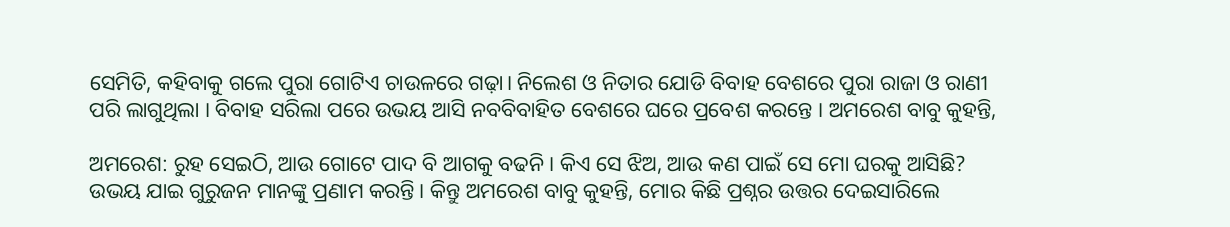ସେମିତି, କହିବାକୁ ଗଲେ ପୁରା ଗୋଟିଏ ଚାଉଳରେ ଗଢ଼ା। ନିଲେଶ ଓ ନିତାର ଯୋଡି ବିବାହ ବେଶରେ ପୁରା ରାଜା ଓ ରାଣୀ ପରି ଲାଗୁଥିଲା । ବିବାହ ସରିଲା ପରେ ଉଭୟ ଆସି ନବବିବାହିତ ବେଶରେ ଘରେ ପ୍ରବେଶ କରନ୍ତେ । ଅମରେଶ ବାବୁ କୁହନ୍ତି,

ଅମରେଶ: ରୁହ ସେଇଠି, ଆଉ ଗୋଟେ ପାଦ ବି ଆଗକୁ ବଢନି । କିଏ ସେ ଝିଅ, ଆଉ କଣ ପାଇଁ ସେ ମୋ ଘରକୁ ଆସିଛି? ଉଭୟ ଯାଇ ଗୁରୁଜନ ମାନଙ୍କୁ ପ୍ରଣାମ କରନ୍ତି। କିନ୍ତୁ ଅମରେଶ ବାବୁ କୁହନ୍ତି, ମୋର କିଛି ପ୍ରଶ୍ନର ଉତ୍ତର ଦେଇସାରିଲେ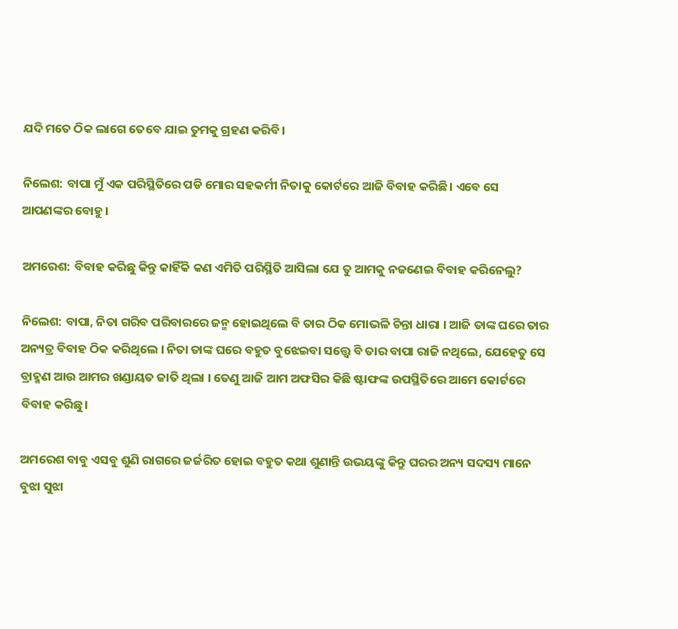ଯଦି ମତେ ଠିକ ଲାଗେ ତେବେ ଯାଇ ତୁମକୁ ଗ୍ରହଣ କରିବି।

ନିଲେଶ: ବାପା ମୁଁ ଏକ ପରିସ୍ଥିତିରେ ପଡି ମୋର ସହକର୍ମୀ ନିତାକୁ କୋର୍ଟରେ ଆଜି ବିବାହ କରିଛି। ଏବେ ସେ ଆପଣଙ୍କର ବୋହୁ।

ଅମରେଶ: ବିବାହ କରିଛୁ କିନ୍ତୁ କାହିଁକି କଣ ଏମିତି ପରିସ୍ଥିତି ଆସିଲା ଯେ ତୁ ଆମକୁ ନଜଣେଇ ବିବାହ କରିନେଲୁ?

ନିଲେଶ: ବାପା, ନିତା ଗରିବ ପରିବାରରେ ଜନ୍ମ ହୋଇଥିଲେ ବି ତାର ଠିକ ମୋଭଳି ଚିନ୍ତା ଧାରା । ଆଜି ତାଙ୍କ ଘରେ ତାର ଅନ୍ୟତ୍ର ବିବାହ ଠିକ କରିଥିଲେ । ନିତା ତାଙ୍କ ଘରେ ବହୁତ ବୁଝେଇବା ସତ୍ତ୍ୱେ ବି ତାର ବାପା ରାଜି ନଥିଲେ, ଯେହେତୁ ସେ ବ୍ରାହ୍ମଣ ଆଉ ଆମର ଖଣ୍ଡାୟତ ଜାତି ଥିଲା । ତେଣୁ ଆଜି ଆମ ଅଫସିର କିଛି ଷ୍ଟାଫଙ୍କ ଉପସ୍ଥିତିରେ ଆମେ କୋର୍ଟରେ ବିବାହ କରିଛୁ।

ଅମରେଶ ବାବୁ ଏସବୁ ଶୁଣି ରାଗରେ ଜର୍ଜରିତ ହୋଇ ବହୁତ କଥା ଶୁଣାନ୍ତି ଉଭୟଙ୍କୁ କିନ୍ତୁ ଘରର ଅନ୍ୟ ସଦସ୍ୟ ମାନେ ବୁଝା ସୁଝା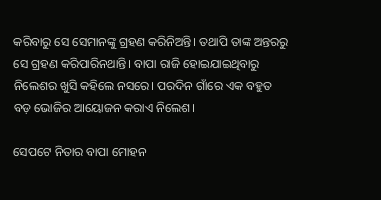କରିବାରୁ ସେ ସେମାନଙ୍କୁ ଗ୍ରହଣ କରିନିଅନ୍ତି। ତଥାପି ତାଙ୍କ ଅନ୍ତରରୁ ସେ ଗ୍ରହଣ କରିପାରିନଥାନ୍ତି। ବାପା ରାଜି ହୋଇଯାଇଥିବାରୁ ନିଲେଶର ଖୁସି କହିଲେ ନସରେ। ପରଦିନ ଗାଁରେ ଏକ ବହୁତ ବଡ଼ ଭୋଜିର ଆୟୋଜନ କରାଏ ନିଲେଶ।

ସେପଟେ ନିତାର ବାପା ମୋହନ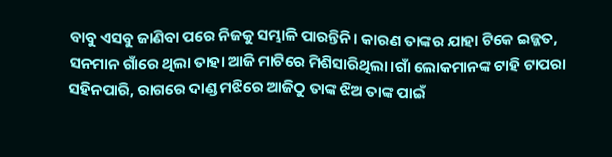ବାବୁ ଏସବୁ ଜାଣିବା ପରେ ନିଜକୁ ସମ୍ଭାଳି ପାରନ୍ତିନି। କାରଣ ତାଙ୍କର ଯାହା ଟିକେ ଇଜ୍ଜତ, ସନମାନ ଗାଁରେ ଥିଲା ତାହା ଆଜି ମାଟିରେ ମିଶିସାରିଥିଲା।ଗାଁ ଲୋକମାନଙ୍କ ଟାହି ଟାପରା ସହିନପାରି, ରାଗରେ ଦାଣ୍ଡ ମଝିରେ ଆଜିଠୁ ତାଙ୍କ ଝିଅ ତାଙ୍କ ପାଇଁ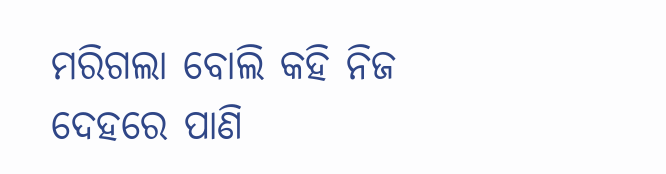ମରିଗଲା ବୋଲି କହି ନିଜ ଦେହରେ ପାଣି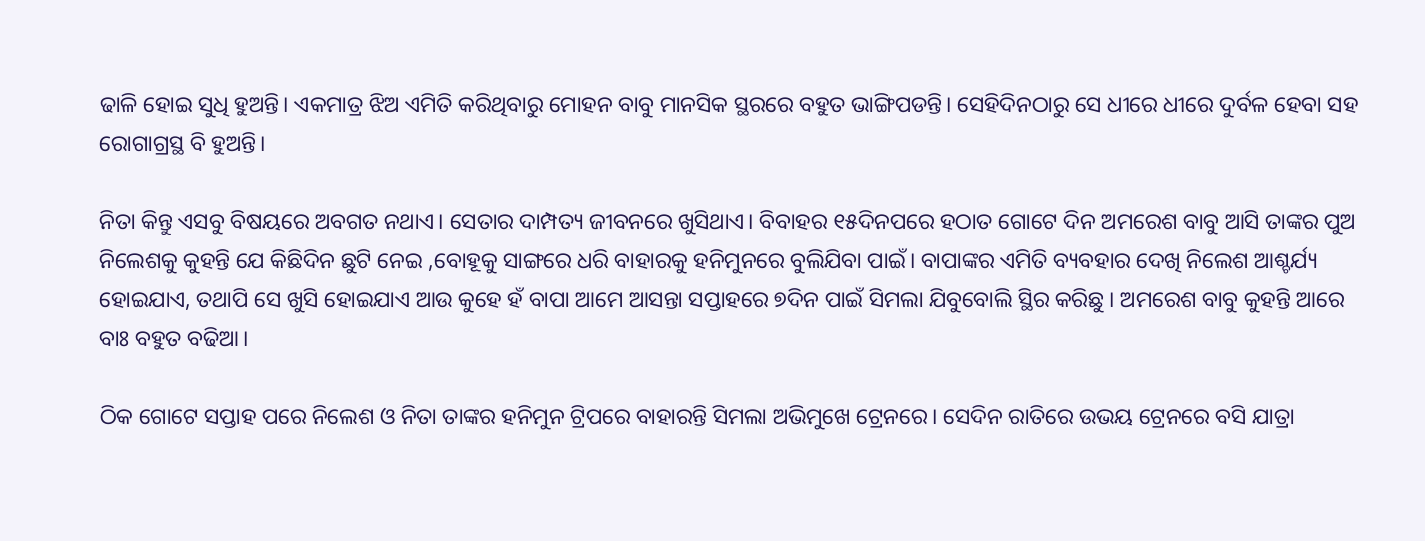ଢାଳି ହୋଇ ସୁଧି ହୁଅନ୍ତି। ଏକମାତ୍ର ଝିଅ ଏମିତି କରିଥିବାରୁ ମୋହନ ବାବୁ ମାନସିକ ସ୍ଥରରେ ବହୁତ ଭାଙ୍ଗିପଡନ୍ତି। ସେହିଦିନଠାରୁ ସେ ଧୀରେ ଧୀରେ ଦୁର୍ବଳ ହେବା ସହ ରୋଗାଗ୍ରସ୍ଥ ବି ହୁଅନ୍ତି।

ନିତା କିନ୍ତୁ ଏସବୁ ବିଷୟରେ ଅବଗତ ନଥାଏ। ସେତାର ଦାମ୍ପତ୍ୟ ଜୀବନରେ ଖୁସିଥାଏ। ବିବାହର ୧୫ଦିନପରେ ହଠାତ ଗୋଟେ ଦିନ ଅମରେଶ ବାବୁ ଆସି ତାଙ୍କର ପୁଅ ନିଲେଶକୁ କୁହନ୍ତି ଯେ କିଛିଦିନ ଛୁଟି ନେଇ ,ବୋହୂକୁ ସାଙ୍ଗରେ ଧରି ବାହାରକୁ ହନିମୁନରେ ବୁଲିଯିବା ପାଇଁ। ବାପାଙ୍କର ଏମିତି ବ୍ୟବହାର ଦେଖି ନିଲେଶ ଆଶ୍ଚର୍ଯ୍ୟ ହୋଇଯାଏ, ତଥାପି ସେ ଖୁସି ହୋଇଯାଏ ଆଉ କୁହେ ହଁ ବାପା ଆମେ ଆସନ୍ତା ସପ୍ତାହରେ ୭ଦିନ ପାଇଁ ସିମଲା ଯିବୁବୋଲି ସ୍ଥିର କରିଛୁ । ଅମରେଶ ବାବୁ କୁହନ୍ତି ଆରେ ବାଃ ବହୁତ ବଢିଆ।

ଠିକ ଗୋଟେ ସପ୍ତାହ ପରେ ନିଲେଶ ଓ ନିତା ତାଙ୍କର ହନିମୁନ ଟ୍ରିପରେ ବାହାରନ୍ତି ସିମଲା ଅଭିମୁଖେ ଟ୍ରେନରେ। ସେଦିନ ରାତିରେ ଉଭୟ ଟ୍ରେନରେ ବସି ଯାତ୍ରା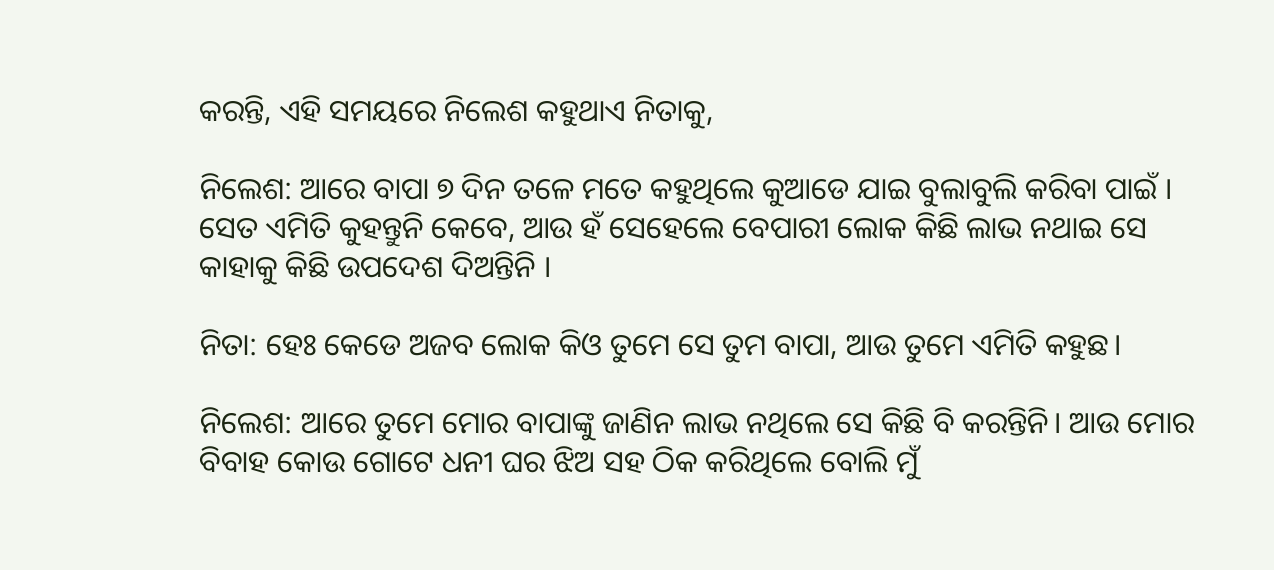କରନ୍ତି, ଏହି ସମୟରେ ନିଲେଶ କହୁଥାଏ ନିତାକୁ,

ନିଲେଶ: ଆରେ ବାପା ୭ ଦିନ ତଳେ ମତେ କହୁଥିଲେ କୁଆଡେ ଯାଇ ବୁଲାବୁଲି କରିବା ପାଇଁ । ସେତ ଏମିତି କୁହନ୍ତୁନି କେବେ, ଆଉ ହଁ ସେହେଲେ ବେପାରୀ ଲୋକ କିଛି ଲାଭ ନଥାଇ ସେ କାହାକୁ କିଛି ଉପଦେଶ ଦିଅନ୍ତିନି ।

ନିତା: ହେଃ କେଡେ ଅଜବ ଲୋକ କିଓ ତୁମେ ସେ ତୁମ ବାପା, ଆଉ ତୁମେ ଏମିତି କହୁଛ।

ନିଲେଶ: ଆରେ ତୁମେ ମୋର ବାପାଙ୍କୁ ଜାଣିନ ଲାଭ ନଥିଲେ ସେ କିଛି ବି କରନ୍ତିନି। ଆଉ ମୋର ବିବାହ କୋଉ ଗୋଟେ ଧନୀ ଘର ଝିଅ ସହ ଠିକ କରିଥିଲେ ବୋଲି ମୁଁ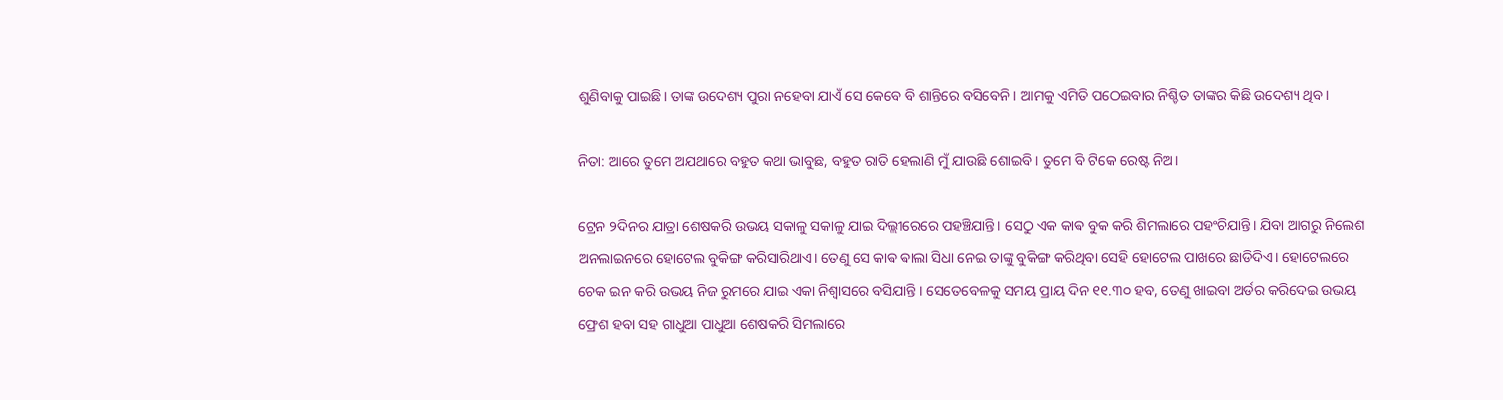ଶୁଣିବାକୁ ପାଇଛି। ତାଙ୍କ ଉଦେଶ୍ୟ ପୁରା ନହେବା ଯାଏଁ ସେ କେବେ ବି ଶାନ୍ତିରେ ବସିବେନି। ଆମକୁ ଏମିତି ପଠେଇବାର ନିଶ୍ଚିତ ତାଙ୍କର କିଛି ଉଦେଶ୍ୟ ଥିବ।

ନିତା: ଆରେ ତୁମେ ଅଯଥାରେ ବହୁତ କଥା ଭାବୁଛ, ବହୁତ ରାତି ହେଲାଣି ମୁଁ ଯାଉଛି ଶୋଇବି। ତୁମେ ବି ଟିକେ ରେଷ୍ଟ ନିଅ।

ଟ୍ରେନ ୨ଦିନର ଯାତ୍ରା ଶେଷକରି ଉଭୟ ସକାଳୁ ସକାଳୁ ଯାଇ ଦିଲ୍ଲୀରେରେ ପହଞ୍ଚିଯାନ୍ତି। ସେଠୁ ଏକ କାଵ ବୁକ କରି ଶିମଲାରେ ପହଂଚିଯାନ୍ତି। ଯିବା ଆଗରୁ ନିଲେଶ ଅନଲାଇନରେ ହୋଟେଲ ବୁକିଙ୍ଗ କରିସାରିଥାଏ। ତେଣୁ ସେ କାଵ ଵାଲା ସିଧା ନେଇ ତାଙ୍କୁ ବୁକିଙ୍ଗ କରିଥିବା ସେହି ହୋଟେଲ ପାଖରେ ଛାଡିଦିଏ। ହୋଟେଲରେ ଚେକ ଇନ କରି ଉଭୟ ନିଜ ରୁମରେ ଯାଇ ଏକା ନିଶ୍ୱାସରେ ବସିଯାନ୍ତି । ସେତେବେଳକୁ ସମୟ ପ୍ରାୟ ଦିନ ୧୧.୩୦ ହବ, ତେଣୁ ଖାଇବା ଅର୍ଡର କରିଦେଇ ଉଭୟ ଫ୍ରେଶ ହବା ସହ ଗାଧୁଆ ପାଧୁଆ ଶେଷକରି ସିମଲାରେ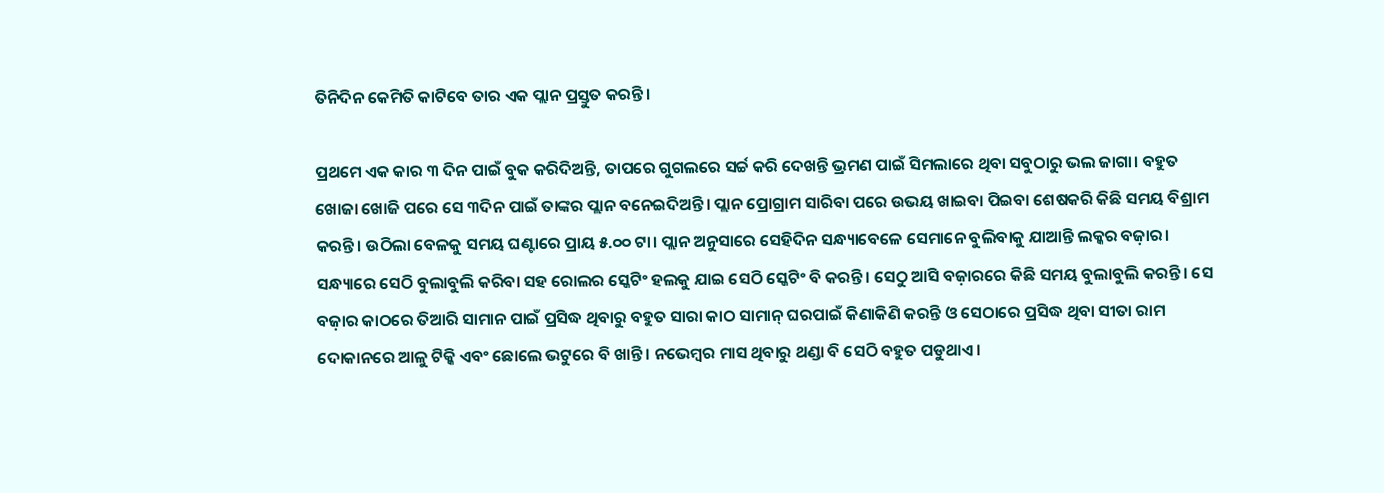ତିନିଦିନ କେମିତି କାଟିବେ ତାର ଏକ ପ୍ଲାନ ପ୍ରସ୍ତୁତ କରନ୍ତି।

ପ୍ରଥମେ ଏକ କାର ୩ ଦିନ ପାଇଁ ବୁକ କରିଦିଅନ୍ତି, ତାପରେ ଗୁଗଲରେ ସର୍ଚ୍ଚ କରି ଦେଖନ୍ତି ଭ୍ରମଣ ପାଇଁ ସିମଲାରେ ଥିବା ସବୁଠାରୁ ଭଲ ଜାଗା। ବହୁତ ଖୋଜା ଖୋଜି ପରେ ସେ ୩ଦିନ ପାଇଁ ତାଙ୍କର ପ୍ଲାନ ବନେଇଦିଅନ୍ତି। ପ୍ଲାନ ପ୍ରୋଗ୍ରାମ ସାରିବା ପରେ ଉଭୟ ଖାଇବା ପିଇବା ଶେଷକରି କିଛି ସମୟ ବିଶ୍ରାମ କରନ୍ତି। ଉଠିଲା ବେଳକୁ ସମୟ ଘଣ୍ଟାରେ ପ୍ରାୟ ୫.୦୦ ଟା। ପ୍ଲାନ ଅନୁସାରେ ସେହିଦିନ ସନ୍ଧ୍ୟାବେଳେ ସେମାନେ ବୁଲିବାକୁ ଯାଆନ୍ତି ଲକ୍କର ବଜ଼ାର। ସନ୍ଧ୍ୟାରେ ସେଠି ବୁଲାବୁଲି କରିବା ସହ ରୋଲର ସ୍କେଟିଂ ହଲକୁ ଯାଇ ସେଠି ସ୍କେଟିଂ ବି କରନ୍ତି। ସେଠୁ ଆସି ବଜ଼ାରରେ କିଛି ସମୟ ବୁଲାବୁଲି କରନ୍ତି। ସେ ବଜ଼ାର କାଠରେ ତିଆରି ସାମାନ ପାଇଁ ପ୍ରସିଦ୍ଧ ଥିବାରୁ ବହୁତ ସାରା କାଠ ସାମାନ୍ ଘରପାଇଁ କିଣାକିଣି କରନ୍ତି ଓ ସେଠାରେ ପ୍ରସିଦ୍ଧ ଥିବା ସୀତା ରାମ ଦୋକାନରେ ଆଳୁ ଟିକ୍କି ଏବଂ ଛୋଲେ ଭଟୁରେ ବି ଖାନ୍ତି। ନଭେମ୍ବର ମାସ ଥିବାରୁ ଥଣ୍ଡା ବି ସେଠି ବହୁତ ପଡୁଥାଏ।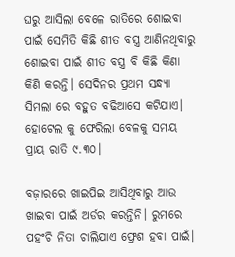ଘରୁ ଆସିଲା ବେଳେ ରାତିରେ ଶୋଇବା ପାଇଁ ସେମିତି କିଛି ଶୀତ ବସ୍ତ୍ର ଆଣିନଥିବାରୁ ଶୋଇବା ପାଇଁ ଶୀତ ବସ୍ତ୍ର ବି କିଛି କିଣା କିଣି କରନ୍ତି। ସେଦିନର ପ୍ରଥମ ସନ୍ଧ୍ୟା ସିମଲା ରେ ବହୁତ ବଢିଆସେ କଟିଯାଏ। ହୋଟେଲ କୁ ଫେରିଲା ବେଳକୁ ସମୟ ପ୍ରାୟ ରାତି ୯.୩୦।

ବଜ଼ାରରେ ଖାଇପିଇ ଆସିଥିବାରୁ ଆଉ ଖାଇବା ପାଇଁ ଅର୍ଡର କରନ୍ତିନି। ରୁମରେ ପହଂଚି ନିତା ଚାଲିଯାଏ ଫ୍ରେଶ ହବା ପାଇଁ।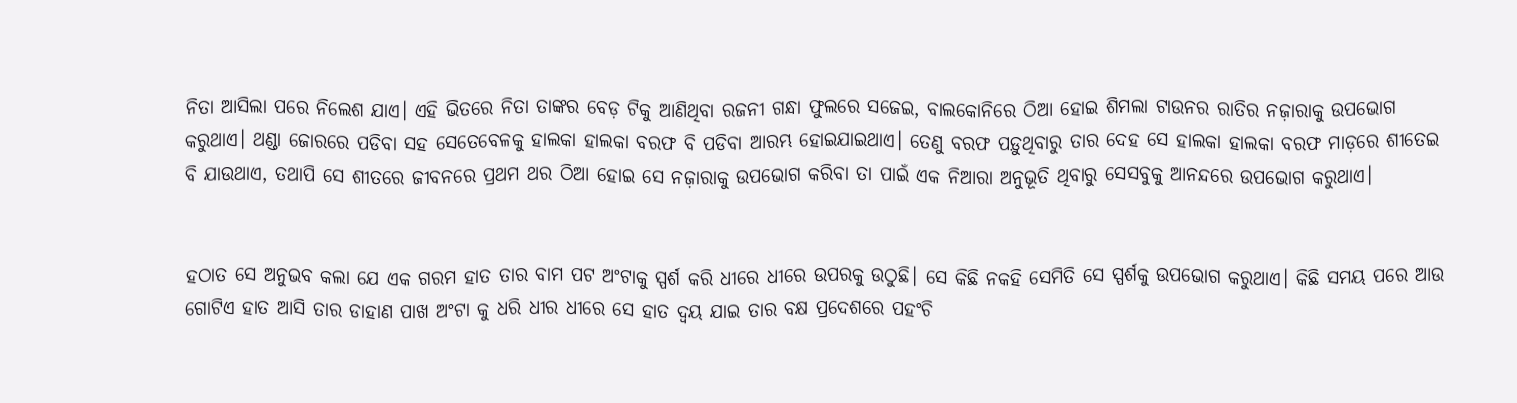ନିତା ଆସିଲା ପରେ ନିଲେଶ ଯାଏ। ଏହି ଭିତରେ ନିତା ତାଙ୍କର ବେଡ଼ ଟିକୁ ଆଣିଥିବା ରଜନୀ ଗନ୍ଧା ଫୁଲରେ ସଜେଇ, ବାଲକୋନିରେ ଠିଆ ହୋଇ ଶିମଲା ଟାଉନର ରାତିର ନଜ଼ାରାକୁ ଉପଭୋଗ କରୁଥାଏ। ଥଣ୍ଡା ଜୋରରେ ପଡିବା ସହ ସେତେବେଳକୁ ହାଲକା ହାଲକା ବରଫ ବି ପଡିବା ଆରମ୍ଭ ହୋଇଯାଇଥାଏ। ତେଣୁ ବରଫ ପଡ଼ୁଥିବାରୁ ତାର ଦେହ ସେ ହାଲକା ହାଲକା ବରଫ ମାଡ଼ରେ ଶୀତେଇ ବି ଯାଉଥାଏ, ତଥାପି ସେ ଶୀତରେ ଜୀବନରେ ପ୍ରଥମ ଥର ଠିଆ ହୋଇ ସେ ନଜ଼ାରାକୁ ଉପଭୋଗ କରିବା ତା ପାଇଁ ଏକ ନିଆରା ଅନୁଭୂତି ଥିବାରୁ ସେସବୁକୁ ଆନନ୍ଦରେ ଉପଭୋଗ କରୁଥାଏ।


ହଠାତ ସେ ଅନୁଭବ କଲା ଯେ ଏକ ଗରମ ହାତ ତାର ବାମ ପଟ ଅଂଟାକୁ ସ୍ପର୍ଶ କରି ଧୀରେ ଧୀରେ ଉପରକୁ ଉଠୁଛି। ସେ କିଛି ନକହି ସେମିତି ସେ ସ୍ପର୍ଶକୁ ଉପଭୋଗ କରୁଥାଏ। କିଛି ସମୟ ପରେ ଆଉ ଗୋଟିଏ ହାତ ଆସି ତାର ଡାହାଣ ପାଖ ଅଂଟା କୁ ଧରି ଧୀର ଧୀରେ ସେ ହାତ ଦ୍ବୟ ଯାଇ ତାର ବକ୍ଷ ପ୍ରଦେଶରେ ପହଂଚି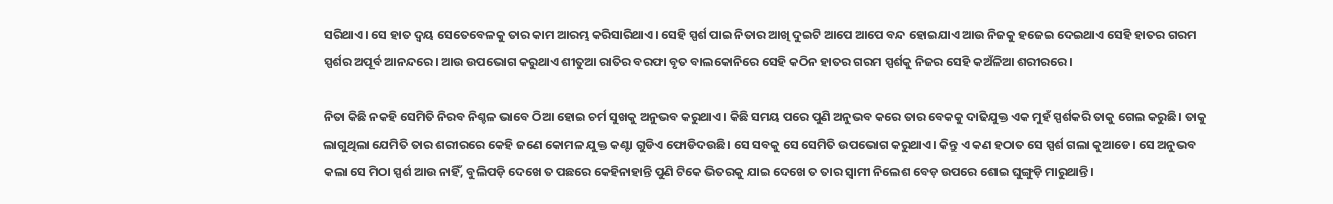ସରିଥାଏ। ସେ ହାତ ଦ୍ବୟ ସେତେବେଳକୁ ତାର କାମ ଆରମ୍ଭ କରିସାରିଥାଏ। ସେହି ସ୍ପର୍ଶ ପାଇ ନିତାର ଆଖି ଦୁଇଟି ଆପେ ଆପେ ବନ୍ଦ ହୋଇଯାଏ ଆଉ ନିଜକୁ ହଜେଇ ଦେଇଥାଏ ସେହି ହାତର ଗରମ ସ୍ପର୍ଶର ଅପୂର୍ବ ଆନନ୍ଦରେ। ଆଉ ଉପଭୋଗ କରୁଥାଏ ଶୀତୁଆ ରାତିର ବରଫା ବୃତ ବାଲକୋନିରେ ସେହି କଠିନ ହାତର ଗରମ ସ୍ପର୍ଶକୁ ନିଜର ସେହି କଅଁଳିଆ ଶରୀରରେ।

ନିତା କିଛି ନକହି ସେମିତି ନିରବ ନିଶ୍ଚଳ ଭାବେ ଠିଆ ହୋଇ ଚର୍ମ ସୁଖକୁ ଅନୁଭବ କରୁଥାଏ। କିଛି ସମୟ ପରେ ପୁଣି ଅନୁଭବ କରେ ତାର ବେକକୁ ଦାଢିଯୁକ୍ତ ଏକ ମୁହଁ ସ୍ପର୍ଶକରି ତାକୁ ଗେଲ କରୁଛି। ତାକୁ ଲାଗୁଥିଲା ଯେମିତି ତାର ଶରୀରରେ କେହି ଜଣେ କୋମଳ ଯୁକ୍ତ କଣ୍ଟା ଗୁଡିଏ ଫୋଡିଦଉଛି। ସେ ସବକୁ ସେ ସେମିତି ଉପଭୋଗ କରୁଥାଏ। କିନ୍ତୁ ଏ କଣ ହଠାତ ସେ ସ୍ପର୍ଶ ଗଲା କୁଆଡେ। ସେ ଅନୁଭବ କଲା ସେ ମିଠା ସ୍ପର୍ଶ ଆଉ ନାହିଁ, ବୁଲିପଡ଼ି ଦେଖେ ତ ପଛରେ କେହିନାହାନ୍ତି ପୁଣି ଟିକେ ଭିତରକୁ ଯାଇ ଦେଖେ ତ ତାର ସ୍ୱାମୀ ନିଲେଶ ବେଡ଼ ଉପରେ ଶୋଇ ଘୁଙ୍ଗୁଡ଼ି ମାରୁଥାନ୍ତି।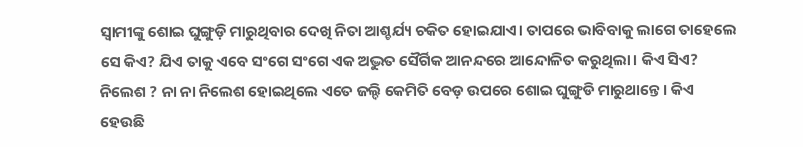ସ୍ୱାମୀଙ୍କୁ ଶୋଇ ଘୁଙ୍ଗୁଡ଼ି ମାରୁଥିବାର ଦେଖି ନିତା ଆଶ୍ଚର୍ଯ୍ୟ ଚକିତ ହୋଇଯାଏ। ତାପରେ ଭାବିବାକୁ ଲାଗେ ତାହେଲେ ସେ କିଏ? ଯିଏ ତାକୁ ଏବେ ସଂଗେ ସଂଗେ ଏକ ଅଦ୍ଭୁତ ସୈର୍ଗିକ ଆନନ୍ଦରେ ଆନ୍ଦୋଳିତ କରୁଥିଲା। କିଏ ସିଏ? ନିଲେଶ ? ନା ନା ନିଲେଶ ହୋଇଥିଲେ ଏତେ ଜଲ୍ଦି କେମିତି ବେଡ଼ ଉପରେ ଶୋଇ ଘୁଙ୍ଗୁଡି ମାରୁଥାନ୍ତେ। କିଏ ହେଉଛି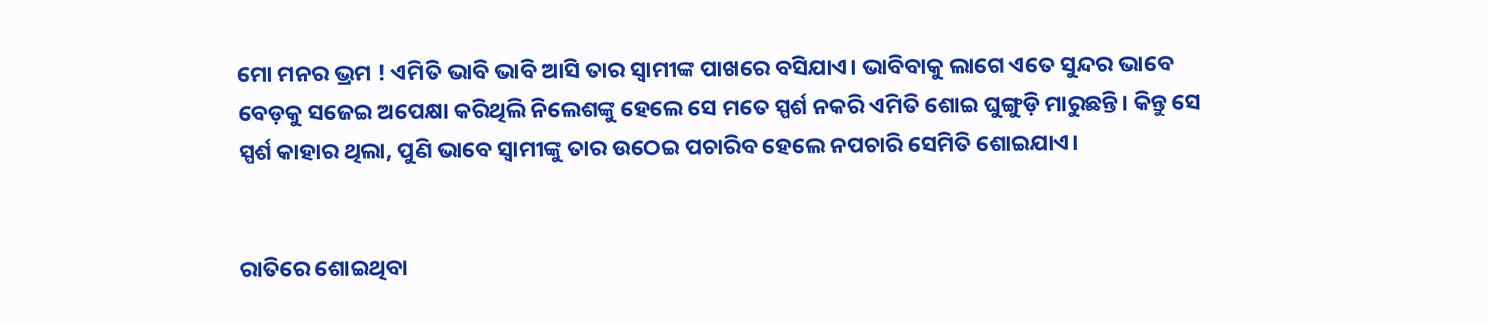ମୋ ମନର ଭ୍ରମ ! ଏମିତି ଭାବି ଭାବି ଆସି ତାର ସ୍ୱାମୀଙ୍କ ପାଖରେ ବସିଯାଏ। ଭାବିବାକୁ ଲାଗେ ଏତେ ସୁନ୍ଦର ଭାବେ ବେଡ଼କୁ ସଜେଇ ଅପେକ୍ଷା କରିଥିଲି ନିଲେଶଙ୍କୁ ହେଲେ ସେ ମତେ ସ୍ପର୍ଶ ନକରି ଏମିତି ଶୋଇ ଘୁଙ୍ଗୁଡ଼ି ମାରୁଛନ୍ତି। କିନ୍ତୁ ସେ ସ୍ପର୍ଶ କାହାର ଥିଲା, ପୁଣି ଭାବେ ସ୍ୱାମୀଙ୍କୁ ତାର ଉଠେଇ ପଚାରିବ ହେଲେ ନପଚାରି ସେମିତି ଶୋଇଯାଏ।


ରାତିରେ ଶୋଇଥିବା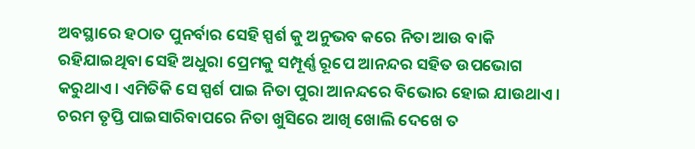ଅବସ୍ଥାରେ ହଠାତ ପୁନର୍ବାର ସେହି ସ୍ପର୍ଶ କୁ ଅନୁଭବ କରେ ନିତା ଆଉ ବାକି ରହିଯାଇଥିବା ସେହି ଅଧୁରା ପ୍ରେମକୁ ସମ୍ପୂର୍ଣ୍ଣ ରୂପେ ଆନନ୍ଦର ସହିତ ଉପଭୋଗ କରୁଥାଏ। ଏମିତିକି ସେ ସ୍ପର୍ଶ ପାଇ ନିତା ପୁରା ଆନନ୍ଦରେ ବିଭୋର ହୋଇ ଯାଉଥାଏ। ଚରମ ତୃପ୍ତି ପାଇସାରିବାପରେ ନିତା ଖୁସିରେ ଆଖି ଖୋଲି ଦେଖେ ତ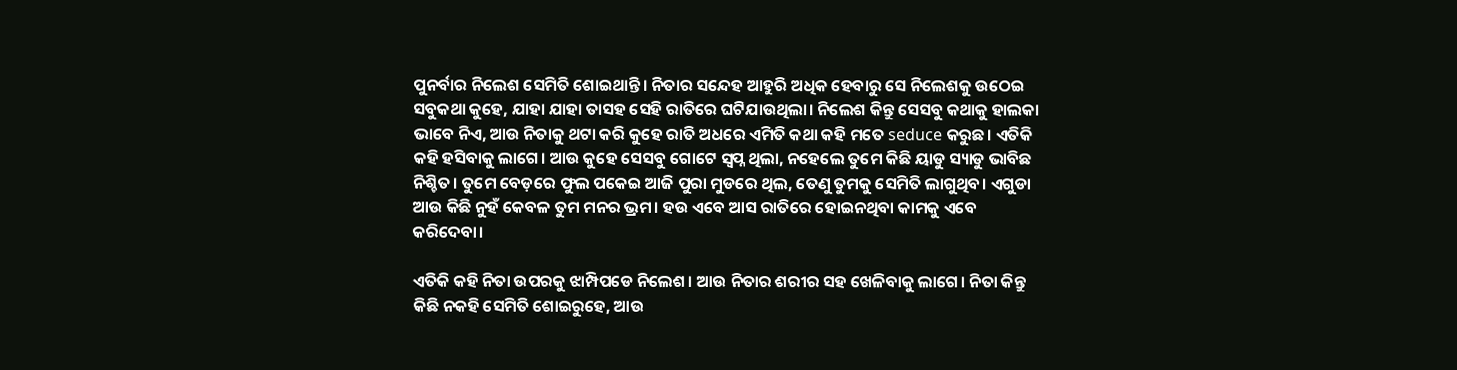ପୁନର୍ବାର ନିଲେଶ ସେମିତି ଶୋଇଥାନ୍ତି। ନିତାର ସନ୍ଦେହ ଆହୁରି ଅଧିକ ହେବାରୁ ସେ ନିଲେଶକୁ ଉଠେଇ ସବୁକଥା କୁହେ, ଯାହା ଯାହା ତାସହ ସେହି ରାତିରେ ଘଟିଯାଉଥିଲା। ନିଲେଶ କିନ୍ତୁ ସେସବୁ କଥାକୁ ହାଲକା ଭାବେ ନିଏ, ଆଉ ନିତାକୁ ଥଟା କରି କୁହେ ରାତି ଅଧରେ ଏମିତି କଥା କହି ମତେ seduce କରୁଛ। ଏତିକି କହି ହସିବାକୁ ଲାଗେ। ଆଉ କୁହେ ସେସବୁ ଗୋଟେ ସ୍ୱପ୍ନ ଥିଲା, ନହେଲେ ତୁମେ କିଛି ୟାଡୁ ସ୍ୟାଡୁ ଭାବିଛ ନିଶ୍ଚିତ। ତୁମେ ବେଡ଼ରେ ଫୁଲ ପକେଇ ଆଜି ପୁରା ମୁଡରେ ଥିଲ, ତେଣୁ ତୁମକୁ ସେମିତି ଲାଗୁଥିବ। ଏଗୁଡା ଆଉ କିଛି ନୁହଁ କେବଳ ତୁମ ମନର ଭ୍ରମ। ହଉ ଏବେ ଆସ ରାତିରେ ହୋଇନଥିବା କାମକୁ ଏବେ କରିଦେବା।

ଏତିକି କହି ନିତା ଉପରକୁ ଝାମ୍ପିପଡେ ନିଲେଶ। ଆଉ ନିତାର ଶରୀର ସହ ଖେଳିବାକୁ ଲାଗେ। ନିତା କିନ୍ତୁ କିଛି ନକହି ସେମିତି ଶୋଇରୁହେ, ଆଉ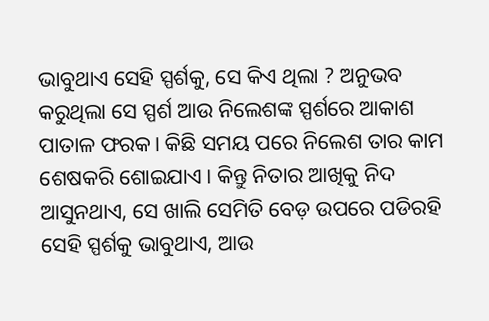ଭାବୁଥାଏ ସେହି ସ୍ପର୍ଶକୁ, ସେ କିଏ ଥିଲା ? ଅନୁଭବ କରୁଥିଲା ସେ ସ୍ପର୍ଶ ଆଉ ନିଲେଶଙ୍କ ସ୍ପର୍ଶରେ ଆକାଶ ପାତାଳ ଫରକ। କିଛି ସମୟ ପରେ ନିଲେଶ ତାର କାମ ଶେଷକରି ଶୋଇଯାଏ। କିନ୍ତୁ ନିତାର ଆଖିକୁ ନିଦ ଆସୁନଥାଏ, ସେ ଖାଲି ସେମିତି ବେଡ଼ ଉପରେ ପଡିରହି ସେହି ସ୍ପର୍ଶକୁ ଭାବୁଥାଏ, ଆଉ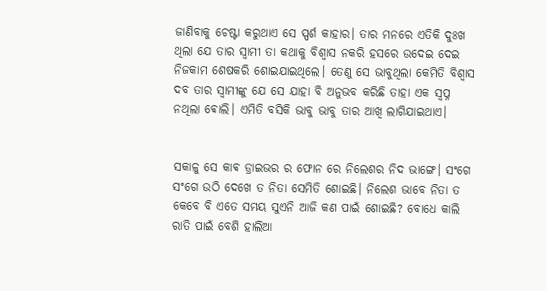ଜାଣିବାକୁ ଚେଷ୍ଟା କରୁଥାଏ ସେ ସ୍ପର୍ଶ କାହାର। ତାର ମନରେ ଏତିକି ଦୁଃଖ ଥିଲା ଯେ ତାର ସ୍ୱାମୀ ତା କଥାକୁ ବିଶ୍ୱାସ ନକରି ହସରେ ଉଦେଇ ଦେଇ ନିଜକାମ ଶେଷକରି ଶୋଇଯାଇଥିଲେ। ତେଣୁ ସେ ଭାବୁଥିଲା କେମିତି ବିଶ୍ୱାସ ଦବ ତାର ସ୍ୱାମୀଙ୍କୁ ଯେ ସେ ଯାହା ବି ଅନୁଭବ କରିଛି ତାହା ଏକ ସ୍ୱପ୍ନ ନଥିଲା ଵୋଲି। ଏମିତି ବସିକି ଭାବୁ ଭାବୁ ତାର ଆଖି ଲାଗିଯାଇଥାଏ।


ସକାଳୁ ସେ କାଵ ଡ୍ରାଇଭର ର ଫୋନ ରେ ନିଲେଶର ନିଦ ଭାଙ୍ଗେ। ସଂଗେ ସଂଗେ ଉଠି ଦେଖେ ତ ନିତା ସେମିତି ଶୋଇଛି। ନିଲେଶ ଭାବେ ନିତା ତ କେବେ ବି ଏତେ ସମୟ ସୁଏନି ଆଜି କଣ ପାଇଁ ଶୋଇଛି? ବୋଧେ କାଲି ରାତି ପାଇଁ ବେଶି ହାଲିଆ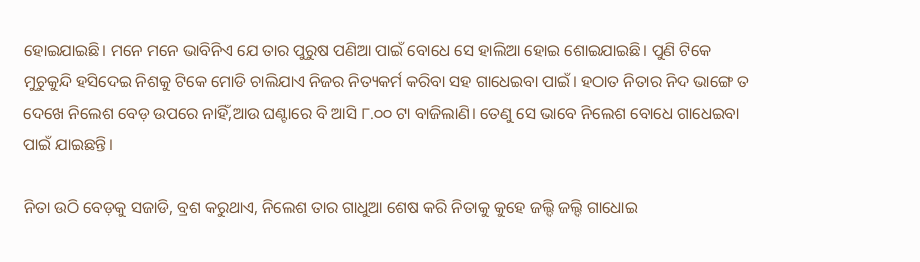ହୋଇଯାଇଛି। ମନେ ମନେ ଭାବିନିଏ ଯେ ତାର ପୁରୁଷ ପଣିଆ ପାଇଁ ବୋଧେ ସେ ହାଲିଆ ହୋଇ ଶୋଇଯାଇଛି। ପୁଣି ଟିକେ ମୁଚୁକୁନ୍ଦି ହସିଦେଇ ନିଶକୁ ଟିକେ ମୋଡି ଚାଲିଯାଏ ନିଜର ନିତ୍ୟକର୍ମ କରିବା ସହ ଗାଧେଇବା ପାଇଁ। ହଠାତ ନିତାର ନିଦ ଭାଙ୍ଗେ ତ ଦେଖେ ନିଲେଶ ବେଡ଼ ଉପରେ ନାହିଁ,ଆଉ ଘଣ୍ଟାରେ ବି ଆସି ୮.୦୦ ଟା ବାଜିଲାଣି। ତେଣୁ ସେ ଭାବେ ନିଲେଶ ବୋଧେ ଗାଧେଇବା ପାଇଁ ଯାଇଛନ୍ତି।

ନିତା ଉଠି ବେଡ଼କୁ ସଜାଡି, ବ୍ରଶ କରୁଥାଏ, ନିଲେଶ ତାର ଗାଧୁଆ ଶେଷ କରି ନିତାକୁ କୁହେ ଜଲ୍ଦି ଜଲ୍ଦି ଗାଧୋଇ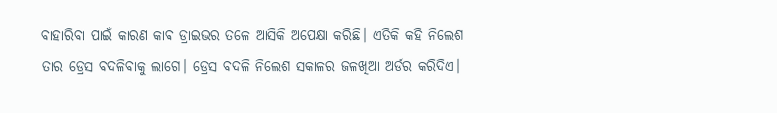ବାହାରିବା ପାଇଁ କାରଣ କାଵ ଡ୍ରାଇଭର ତଳେ ଆସିକି ଅପେକ୍ଷା କରିଛି। ଏତିକି କହି ନିଲେଶ ତାର ଡ୍ରେସ ବଦଳିବାକୁ ଲାଗେ। ଡ୍ରେସ ବଦଳି ନିଲେଶ ସକାଳର ଜଳଖିଆ ଅର୍ଡର କରିଦିଏ।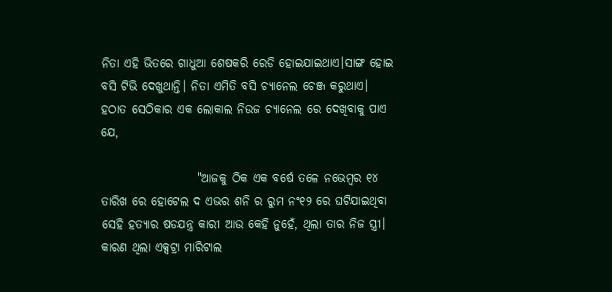ନିତା ଏହି ଭିତରେ ଗାଧୁଆ ଶେଷକରି ରେଡି ହୋଇଯାଇଥାଏ।ସାଙ୍ଗ ହୋଇ ବସି ଟିଭି ଦେଖୁଥାନ୍ତି। ନିତା ଏମିତି ବସି ଚ୍ୟାନେଲ ଚେଞ୍ଜ କରୁଥାଏ। ହଠାତ ସେଠିକାର ଏକ ଲୋକାଲ ନିଉଜ ଚ୍ୟାନେଲ ରେ ଦେଖିବାକୁ ପାଏ ଯେ,

                    "ଆଜକୁ ଠିକ ଏକ ବର୍ଷେ ତଳେ ନଭେମ୍ବର ୧୪ ତାରିଖ ରେ ହୋଟେଲ ଦ ଏଭର ଶନି ର ରୁମ ନଂ୧୨ ରେ ଘଟିଯାଇଥିବା ସେହି ହତ୍ୟାର ଷଡଯନ୍ତ୍ର କାରୀ ଆଉ କେହି ନୁହେଁ, ଥିଲା ତାର ନିଜ ସ୍ତ୍ରୀ। କାରଣ ଥିଲା ଏକ୍ସଟ୍ରା ମାରିଟାଲ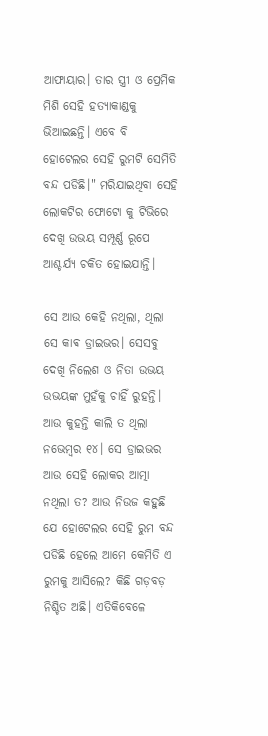ଆଫାୟାର। ତାର ସ୍ତ୍ରୀ ଓ ପ୍ରେମିକ ମିଶି ସେହି ହତ୍ୟାକାଣ୍ଡକୁ ଭିଆଇଛନ୍ତି। ଏବେ ବି ହୋଟେଲର ସେହି ରୁମଟି ସେମିତି ବନ୍ଦ ପଡିଛି।" ମରିଯାଇଥିବା ସେହି ଲୋକଟିର ଫୋଟୋ କୁ ଟିଭିରେ ଦେଖି ଉଭୟ ସମ୍ପୂର୍ଣ୍ଣ ରୂପେ ଆଶ୍ଚର୍ଯ୍ୟ ଚକିତ ହୋଇଯାନ୍ତି।

ସେ ଆଉ କେହି ନଥିଲା, ଥିଲା ସେ କାଵ ଡ୍ରାଇଭର। ସେସବୁ ଦେଖି ନିଲେଶ ଓ ନିତା ଉଭୟ ଉଭୟଙ୍କ ମୁହଁକୁ ଚାହିଁ ରୁହନ୍ତି। ଆଉ କୁହନ୍ତି କାଲି ତ ଥିଲା ନଭେମ୍ବର ୧୪। ସେ ଡ୍ରାଇଭର ଆଉ ସେହି ଲୋକର ଆତ୍ମା ନଥିଲା ତ? ଆଉ ନିଉଜ କହୁଛି ଯେ ହୋଟେଲର ସେହି ରୁମ ବନ୍ଦ ପଡିଛି ହେଲେ ଆମେ କେମିତି ଏ ରୁମକୁ ଆସିଲେ? କିଛି ଗଡ଼ବଡ଼ ନିଶ୍ଚିତ ଅଛି। ଏତିକିବେଳେ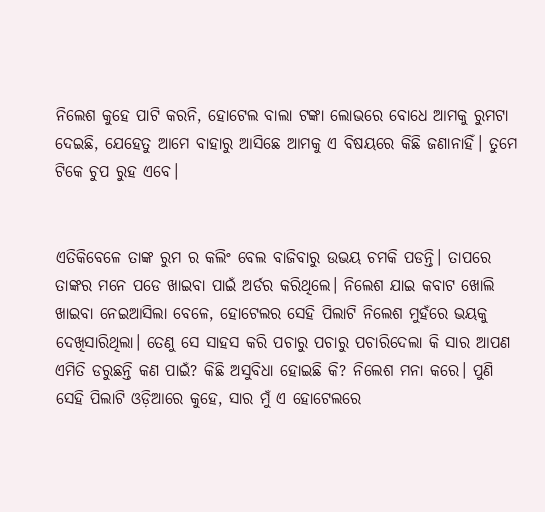ନିଲେଶ କୁହେ ପାଟି କରନି, ହୋଟେଲ ବାଲା ଟଙ୍କା ଲୋଭରେ ବୋଧେ ଆମକୁ ରୁମଟା ଦେଇଛି, ଯେହେତୁ ଆମେ ବାହାରୁ ଆସିଛେ ଆମକୁ ଏ ବିଷୟରେ କିଛି ଜଣାନାହିଁ। ତୁମେ ଟିକେ ଚୁପ ରୁହ ଏବେ।


ଏତିକିବେଳେ ତାଙ୍କ ରୁମ ର କଲିଂ ବେଲ ବାଜିବାରୁ ଉଭୟ ଚମକି ପଡନ୍ତି। ତାପରେ ତାଙ୍କର ମନେ ପଡେ ଖାଇବା ପାଇଁ ଅର୍ଡର କରିଥିଲେ। ନିଲେଶ ଯାଇ କବାଟ ଖୋଲି ଖାଇବା ନେଇଆସିଲା ବେଳେ, ହୋଟେଲର ସେହି ପିଲାଟି ନିଲେଶ ମୁହଁରେ ଭୟକୁ ଦେଖିସାରିଥିଲା। ତେଣୁ ସେ ସାହସ କରି ପଚାରୁ ପଚାରୁ ପଚାରିଦେଲା କି ସାର ଆପଣ ଏମିତି ଡରୁଛନ୍ତି କଣ ପାଇଁ? କିଛି ଅସୁବିଧା ହୋଇଛି କି? ନିଲେଶ ମନା କରେ। ପୁଣି ସେହି ପିଲାଟି ଓଡ଼ିଆରେ କୁହେ, ସାର ମୁଁ ଏ ହୋଟେଲରେ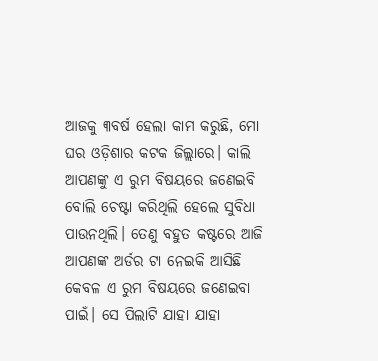ଆଜକୁ ୩ବର୍ଷ ହେଲା କାମ କରୁଛି, ମୋ ଘର ଓଡ଼ିଶାର କଟକ ଜିଲ୍ଲାରେ। କାଲି ଆପଣଙ୍କୁ ଏ ରୁମ ବିଷୟରେ ଜଣେଇବି ବୋଲି ଚେଷ୍ଟା କରିଥିଲି ହେଲେ ସୁବିଧା ପାଉନଥିଲି। ତେଣୁ ବହୁତ କଷ୍ଟରେ ଆଜି ଆପଣଙ୍କ ଅର୍ଡର ଟା ନେଇକି ଆସିଛି କେବଳ ଏ ରୁମ ବିଷୟରେ ଜଣେଇବା ପାଇଁ। ସେ ପିଲାଟି ଯାହା ଯାହା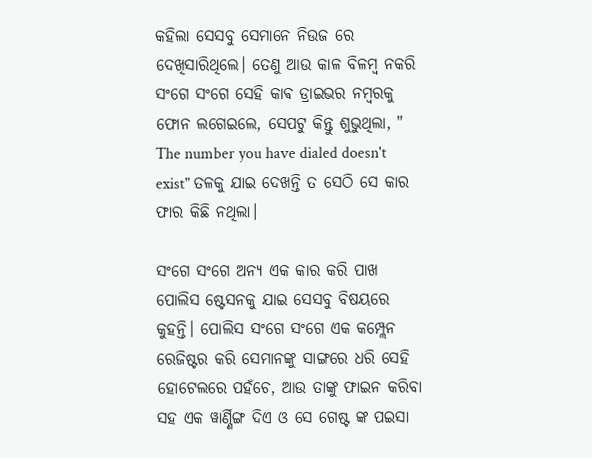କହିଲା ସେସବୁ ସେମାନେ ନିଉଜ ରେ ଦେଖିସାରିଥିଲେ। ତେଣୁ ଆଉ କାଳ ବିଳମ୍ବ ନକରି ସଂଗେ ସଂଗେ ସେହି କାଵ ଡ୍ରାଇଭର ନମ୍ବରକୁ ଫୋନ ଲଗେଇଲେ, ସେପଟୁ କିନ୍ତୁ ଶୁଭୁଥିଲା, " The number you have dialed doesn't exist" ତଳକୁ ଯାଇ ଦେଖନ୍ତି ତ ସେଠି ସେ କାର ଫାର କିଛି ନଥିଲା।

ସଂଗେ ସଂଗେ ଅନ୍ୟ ଏକ କାର କରି ପାଖ ପୋଲିସ ଷ୍ଟେସନକୁ ଯାଇ ସେସବୁ ବିଷୟରେ କୁହନ୍ତି। ପୋଲିସ ସଂଗେ ସଂଗେ ଏକ କମ୍ପ୍ଲେନ ରେଜିଷ୍ଟର କରି ସେମାନଙ୍କୁ ସାଙ୍ଗରେ ଧରି ସେହି ହୋଟେଲରେ ପହଁଚେ, ଆଉ ତାଙ୍କୁ ଫାଇନ କରିବା ସହ ଏକ ୱାର୍ଣ୍ଣିଙ୍ଗ ଦିଏ ଓ ସେ ଗେଷ୍ଟ ଙ୍କ ପଇସା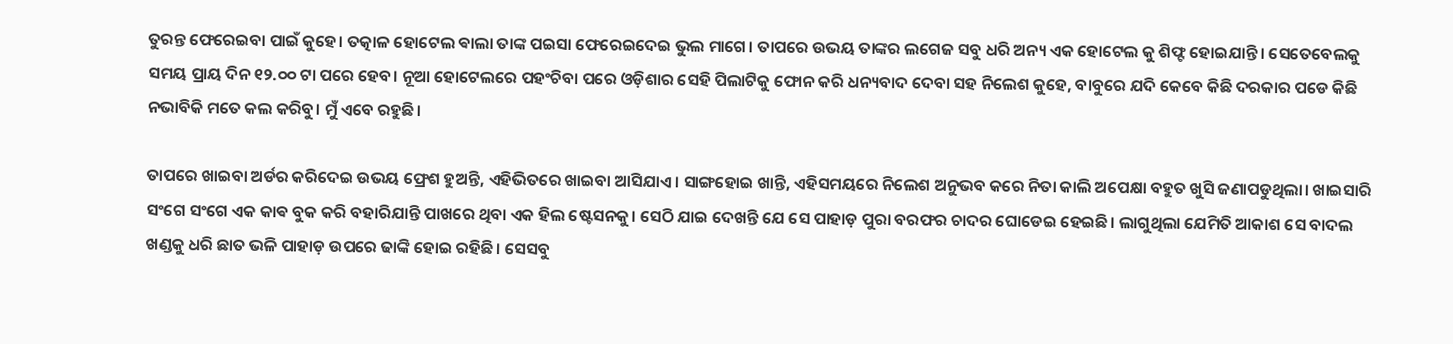ତୁରନ୍ତ ଫେରେଇବା ପାଇଁ କୁହେ। ତତ୍କାଳ ହୋଟେଲ ଵାଲା ତାଙ୍କ ପଇସା ଫେରେଇଦେଇ ଭୁଲ ମାଗେ। ତାପରେ ଉଭୟ ତାଙ୍କର ଲଗେଜ ସବୁ ଧରି ଅନ୍ୟ ଏକ ହୋଟେଲ କୁ ଶିଫ୍ଟ ହୋଇଯାନ୍ତି। ସେତେବେଲକୁ ସମୟ ପ୍ରାୟ ଦିନ ୧୨.୦୦ ଟା ପରେ ହେବ। ନୂଆ ହୋଟେଲରେ ପହଂଚିବା ପରେ ଓଡ଼ିଶାର ସେହି ପିଲାଟିକୁ ଫୋନ କରି ଧନ୍ୟବାଦ ଦେବା ସହ ନିଲେଶ କୁହେ, ବାବୁରେ ଯଦି କେବେ କିଛି ଦରକାର ପଡେ କିଛି ନଭାବିକି ମତେ କଲ କରିବୁ। ମୁଁ ଏବେ ରହୁଛି।

ତାପରେ ଖାଇବା ଅର୍ଡର କରିଦେଇ ଉଭୟ ଫ୍ରେଶ ହୁଅନ୍ତି, ଏହିଭିତରେ ଖାଇବା ଆସିଯାଏ। ସାଙ୍ଗହୋଇ ଖାନ୍ତି, ଏହିସମୟରେ ନିଲେଶ ଅନୁଭବ କରେ ନିତା କାଲି ଅପେକ୍ଷା ବହୁତ ଖୁସି ଜଣାପଡୁଥିଲା। ଖାଇସାରି ସଂଗେ ସଂଗେ ଏକ କାଵ ବୁକ କରି ବହାରିଯାନ୍ତି ପାଖରେ ଥିବା ଏକ ହିଲ ଷ୍ଟେସନକୁ। ସେଠି ଯାଇ ଦେଖନ୍ତି ଯେ ସେ ପାହାଡ଼ ପୁରା ବରଫର ଚାଦର ଘୋଡେଇ ହେଇଛି। ଲାଗୁଥିଲା ଯେମିତି ଆକାଶ ସେ ବାଦଲ ଖଣ୍ଡକୁ ଧରି ଛାତ ଭଳି ପାହାଡ଼ ଉପରେ ଢାଙ୍କି ହୋଇ ରହିଛି। ସେସବୁ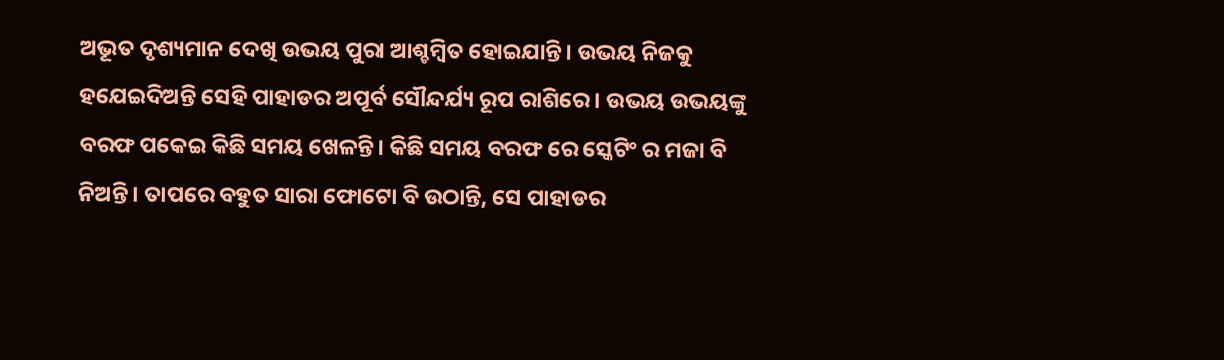ଅଭୂତ ଦୃଶ୍ୟମାନ ଦେଖି ଉଭୟ ପୁରା ଆଶ୍ଚମ୍ବିତ ହୋଇଯାନ୍ତି। ଉଭୟ ନିଜକୁ ହଯେଇଦିଅନ୍ତି ସେହି ପାହାଡର ଅପୂର୍ବ ସୌନ୍ଦର୍ଯ୍ୟ ରୂପ ରାଶିରେ। ଉଭୟ ଉଭୟଙ୍କୁ ବରଫ ପକେଇ କିଛି ସମୟ ଖେଳନ୍ତି। କିଛି ସମୟ ବରଫ ରେ ସ୍କେଟିଂ ର ମଜା ବି ନିଅନ୍ତି। ତାପରେ ବହୁତ ସାରା ଫୋଟୋ ବି ଉଠାନ୍ତି, ସେ ପାହାଡର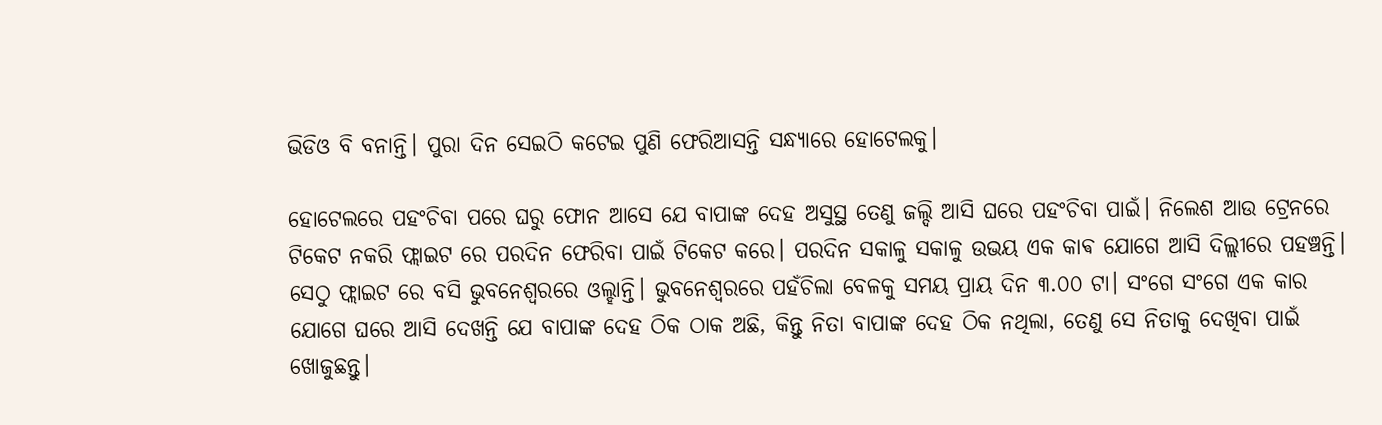ଭିଡିଓ ବି ବନାନ୍ତି। ପୁରା ଦିନ ସେଇଠି କଟେଇ ପୁଣି ଫେରିଆସନ୍ତି ସନ୍ଧ୍ୟାରେ ହୋଟେଲକୁ।

ହୋଟେଲରେ ପହଂଚିବା ପରେ ଘରୁ ଫୋନ ଆସେ ଯେ ବାପାଙ୍କ ଦେହ ଅସୁସ୍ଥ ତେଣୁ ଜଲ୍ଦି ଆସି ଘରେ ପହଂଚିବା ପାଇଁ। ନିଲେଶ ଆଉ ଟ୍ରେନରେ ଟିକେଟ ନକରି ଫ୍ଲାଇଟ ରେ ପରଦିନ ଫେରିବା ପାଇଁ ଟିକେଟ କରେ। ପରଦିନ ସକାଳୁ ସକାଳୁ ଉଭୟ ଏକ କାଵ ଯୋଗେ ଆସି ଦିଲ୍ଲୀରେ ପହଞ୍ଚନ୍ତି। ସେଠୁ ଫ୍ଲାଇଟ ରେ ବସି ଭୁବନେଶ୍ୱରରେ ଓଲ୍ହାନ୍ତି। ଭୁବନେଶ୍ୱରରେ ପହଁଚିଲା ବେଳକୁ ସମୟ ପ୍ରାୟ ଦିନ ୩.୦୦ ଟା। ସଂଗେ ସଂଗେ ଏକ କାର ଯୋଗେ ଘରେ ଆସି ଦେଖନ୍ତି ଯେ ବାପାଙ୍କ ଦେହ ଠିକ ଠାକ ଅଛି, କିନ୍ତୁ ନିତା ବାପାଙ୍କ ଦେହ ଠିକ ନଥିଲା, ତେଣୁ ସେ ନିତାକୁ ଦେଖିବା ପାଇଁ ଖୋଜୁଛନ୍ତୁ।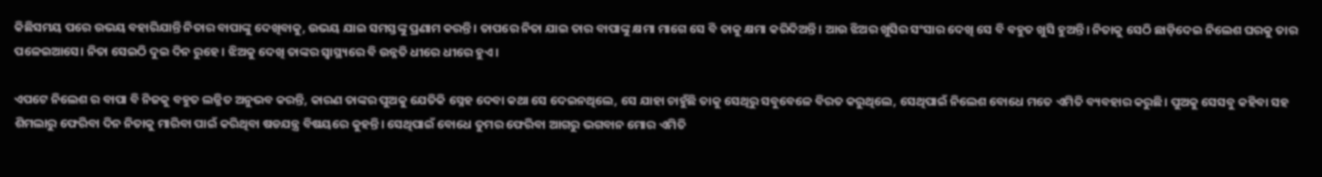କିଛିସମୟ ପରେ ଉଭୟ ବହାରିଯାନ୍ତି ନିତାର ବାପାଙ୍କୁ ଦେଖିବାକୁ, ଉଭୟ ଯାଇ ସମସ୍ତଙ୍କୁ ପ୍ରଣାମ କରନ୍ତି। ତାପରେ ନିତା ଯାଇ ତାର ବାପାଙ୍କୁ କ୍ଷମା ମାଗେ ସେ ବି ତାକୁ କ୍ଷମା କରିଦିଅନ୍ତି। ଆଉ ଝିଅର ଖୁସିର ସଂସାର ଦେଖି ସେ ବି ବହୁତ ଖୁସି ହୁଅନ୍ତି। ନିତାକୁ ସେଠି ଛାଡ଼ିଦେଇ ନିଲେଶ ଘରକୁ ତାର ପଳେଇଆସେ। ନିତା ସେଇଠି ଦୁଇ ଦିନ ରୁହେ। ଝିଅକୁ ଦେଖି ତାଙ୍କର ସ୍ୱାସ୍ଥ୍ୟରେ ବି ଉନ୍ନତି ଧୀରେ ଧୀରେ ହୁଏ।

ଏପଟେ ନିଲେଶ ର ବାପା ବି ନିଜକୁ ବହୁତ ଲଜ୍ଜିତ ଅନୁଭବ କରନ୍ତି, କାରଣ ତାଙ୍କର ପୁଅକୁ ଯେତିକି ସ୍ନେହ ଦେବା କଥା ସେ ଦେଇନଥିଲେ, ସେ ଯାହା ଚାହୁଁଛି ତାକୁ ସେଥିରୁ ସବୁବେଳେ ବିରତ କରୁଥିଲେ, ସେଥିପାଇଁ ନିଲେଶ ବୋଧେ ମତେ ଏମିତି ବ୍ୟବହାର କରୁଛି। ପୁଅକୁ ସେସବୁ କହିବା ସହ ଶିମଲାରୁ ଫେରିବା ଦିନ ନିତାକୁ ମାରିବା ପାଇଁ କରିଥିବା ଷଡଯନ୍ତ୍ର ବିଷୟରେ କୁହନ୍ତି। ସେଥିପାଇଁ ବୋଧେ ତୁମର ଫେରିବା ଆଗରୁ ଭଗବାନ ମୋର ଏମିତି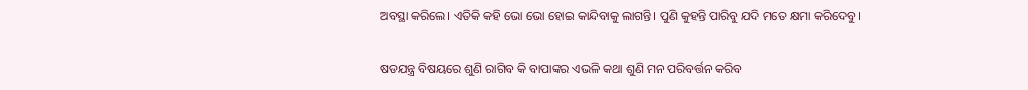ଅବସ୍ଥା କରିଲେ। ଏତିକି କହି ଭୋ ଭୋ ହୋଇ କାନ୍ଦିବାକୁ ଲାଗନ୍ତି। ପୁଣି କୁହନ୍ତି ପାରିବୁ ଯଦି ମତେ କ୍ଷମା କରିଦେବୁ।

ଷଡଯନ୍ତ୍ର ବିଷୟରେ ଶୁଣି ରାଗିବ କି ବାପାଙ୍କର ଏଭଳି କଥା ଶୁଣି ମନ ପରିବର୍ତ୍ତନ କରିବ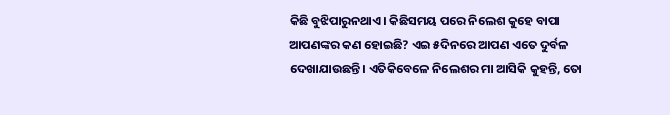କିଛି ବୁଝିପାରୁନଥାଏ। କିଛିସମୟ ପରେ ନିଲେଶ କୁହେ ବାପା ଆପଣଙ୍କର କଣ ହୋଇଛି? ଏଇ ୫ଦିନରେ ଆପଣ ଏତେ ଦୁର୍ବଳ ଦେଖାଯାଉଛନ୍ତି। ଏତିକିବେଳେ ନିଲେଶର ମା ଆସିକି କୁହନ୍ତି, ତୋ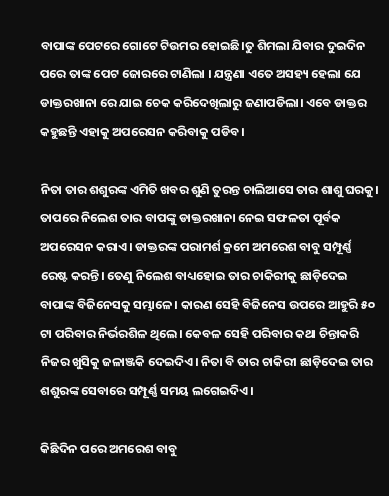ବାପାଙ୍କ ପେଟରେ ଗୋଟେ ଟିଉମର ହୋଇଛି।ତୁ ଶିମଲା ଯିବାର ଦୁଇଦିନ ପରେ ତାଙ୍କ ପେଟ ଜୋରରେ ଟାଣିଲା । ଯନ୍ତ୍ରଣା ଏତେ ଅସହ୍ୟ ହେଲା ଯେ ଡାକ୍ତରଖାନା ରେ ଯାଇ ଚେକ କରିଦେଖିଲାରୁ ଜଣାପଡିଲା। ଏବେ ଡାକ୍ତର କହୁଛନ୍ତି ଏହାକୁ ଅପରେସନ କରିବାକୁ ପଡିବ।

ନିତା ତାର ଶଶୁରଙ୍କ ଏମିତି ଖବର ଶୁଣି ତୁରନ୍ତ ଚାଲିଆସେ ତାର ଶାଶୁ ଘରକୁ। ତାପରେ ନିଲେଶ ତାର ବାପଙ୍କୁ ଡାକ୍ତରଖାନା ନେଇ ସଫଳତା ପୂର୍ବକ ଅପରେସନ କରାଏ। ଡାକ୍ତରଙ୍କ ପରାମର୍ଶ କ୍ରମେ ଅମରେଶ ବାବୁ ସମ୍ପୂର୍ଣ୍ଣ ରେଷ୍ଟ କରନ୍ତି। ତେଣୁ ନିଲେଶ ବାଧ୍ୟହୋଇ ତାର ଚାକିରୀକୁ ଛାଡ଼ିଦେଇ ବାପାଙ୍କ ବିଜିନେସକୁ ସମ୍ଭାଳେ। କାରଣ ସେହି ବିଜିନେସ ଉପରେ ଆହୁରି ୫୦ ଟା ପରିବାର ନିର୍ଭରଶିଳ ଥିଲେ। କେବଳ ସେହି ପରିବାର କଥା ଚିନ୍ତାକରି ନିଜର ଖୁସିକୁ ଜଳାଞ୍ଜକି ଦେଇଦିଏ। ନିତା ବି ତାର ଚାକିରୀ ଛାଡ଼ିଦେଇ ତାର ଶଶୁରଙ୍କ ସେବାରେ ସମ୍ପୂର୍ଣ୍ଣ ସମୟ ଲଗେଇଦିଏ।

କିଛିଦିନ ପରେ ଅମରେଶ ବାବୁ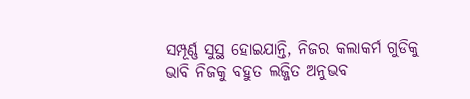ସମ୍ପୂର୍ଣ୍ଣ ସୁସ୍ଥ ହୋଇଯାନ୍ତି, ନିଜର କଲାକର୍ମ ଗୁଡିକୁ ଭାବି ନିଜକୁ ବହୁତ ଲଜ୍ଜିତ ଅନୁଭବ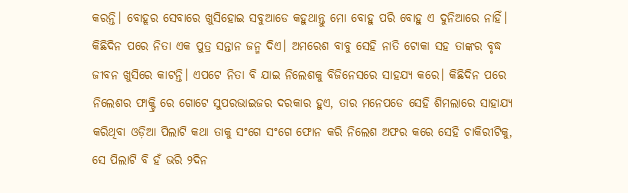କରନ୍ତି। ବୋହୂର ସେବାରେ ଖୁସିହୋଇ ସବୁଆଡେ କହୁଥାନ୍ତୁ ମୋ ବୋହୁ ପରି ବୋହୁ ଏ ଦୁନିଆରେ ନାହିଁ। କିଛିଦିନ ପରେ ନିତା ଏକ ପୁତ୍ର ସନ୍ତାନ ଜନ୍ମ ଦିଏ। ଅମରେଶ ବାବୁ ସେହି ନାତି ଟୋକା ସହ ତାଙ୍କର ବୃଦ୍ଧ ଜୀବନ ଖୁସିରେ କାଟନ୍ତି। ଏପଟେ ନିତା ବି ଯାଇ ନିଲେଶକୁ ବିଜିନେସରେ ସାହଯ୍ୟ କରେ। କିଛିଦିନ ପରେ ନିଲେଶର ଫାକ୍ଟ୍ରି ରେ ଗୋଟେ ସୁପରଭାଇଜର ଦରକାର ହୁଏ, ତାର ମନେପଡେ ସେହି ଶିମଲାରେ ସାହାଯ୍ୟ କରିଥିବା ଓଡ଼ିଆ ପିଲାଟି କଥା ତାକୁ ସଂଗେ ସଂଗେ ଫୋନ କରି ନିଲେଶ ଅଫର କରେ ସେହି ଚାକିରୀଟିକୁ, ସେ ପିଲାଟି ବି ହଁ ଭରି ୨ଦିନ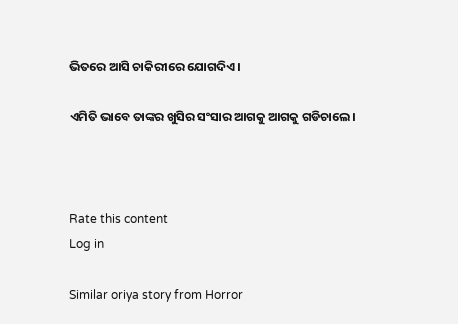ଭିତରେ ଆସି ଚାକିରୀରେ ଯୋଗଦିଏ।

ଏମିତି ଭାବେ ତାଙ୍କର ଖୁସିର ସଂସାର ଆଗକୁ ଆଗକୁ ଗଡିଚାଲେ।



Rate this content
Log in

Similar oriya story from Horror